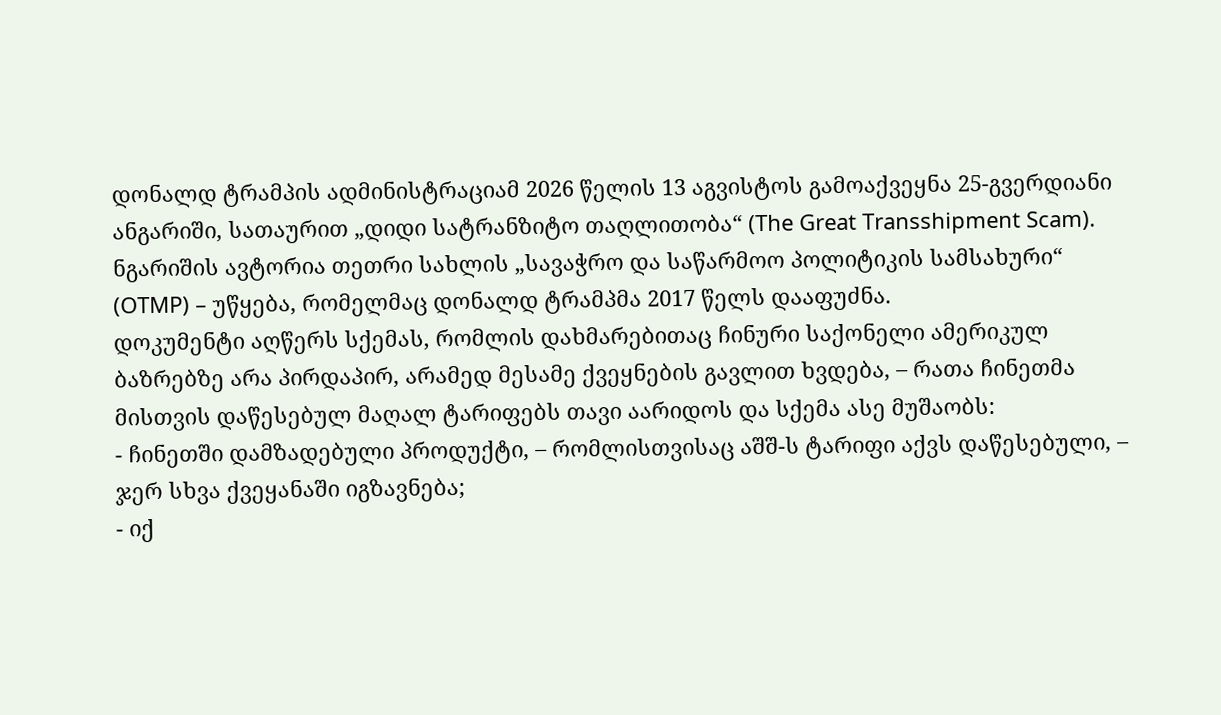დონალდ ტრამპის ადმინისტრაციამ 2026 წელის 13 აგვისტოს გამოაქვეყნა 25-გვერდიანი ანგარიში, სათაურით „დიდი სატრანზიტო თაღლითობა“ (The Great Transshipment Scam).
ნგარიშის ავტორია თეთრი სახლის „სავაჭრო და საწარმოო პოლიტიკის სამსახური“ (OTMP) – უწყება, რომელმაც დონალდ ტრამპმა 2017 წელს დააფუძნა.
დოკუმენტი აღწერს სქემას, რომლის დახმარებითაც ჩინური საქონელი ამერიკულ ბაზრებზე არა პირდაპირ, არამედ მესამე ქვეყნების გავლით ხვდება, – რათა ჩინეთმა მისთვის დაწესებულ მაღალ ტარიფებს თავი აარიდოს და სქემა ასე მუშაობს:
- ჩინეთში დამზადებული პროდუქტი, – რომლისთვისაც აშშ-ს ტარიფი აქვს დაწესებული, – ჯერ სხვა ქვეყანაში იგზავნება;
- იქ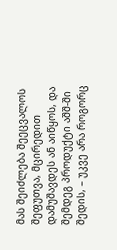მას შეიძლება შეეცვალოს შეფუთვა, მცირედით დამუშავდეს ან აიწყოს, და შემდეგ პროდუქტი აშშ-ში შედის, – უკვე არა როგორც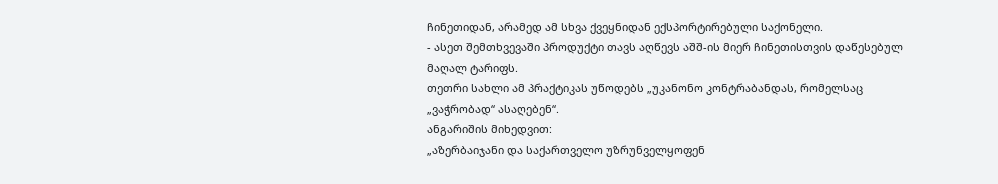ჩინეთიდან, არამედ ამ სხვა ქვეყნიდან ექსპორტირებული საქონელი.
- ასეთ შემთხვევაში პროდუქტი თავს აღწევს აშშ-ის მიერ ჩინეთისთვის დაწესებულ მაღალ ტარიფს.
თეთრი სახლი ამ პრაქტიკას უწოდებს „უკანონო კონტრაბანდას, რომელსაც „ვაჭრობად“ ასაღებენ“.
ანგარიშის მიხედვით:
„აზერბაიჯანი და საქართველო უზრუნველყოფენ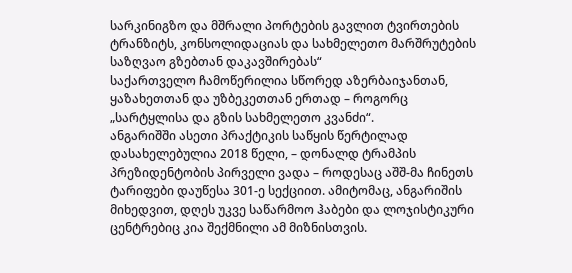სარკინიგზო და მშრალი პორტების გავლით ტვირთების ტრანზიტს, კონსოლიდაციას და სახმელეთო მარშრუტების საზღვაო გზებთან დაკავშირებას“
საქართველო ჩამოწერილია სწორედ აზერბაიჯანთან, ყაზახეთთან და უზბეკეთთან ერთად – როგორც „სარტყლისა და გზის სახმელეთო კვანძი“.
ანგარიშში ასეთი პრაქტიკის საწყის წერტილად დასახელებულია 2018 წელი, – დონალდ ტრამპის პრეზიდენტობის პირველი ვადა – როდესაც აშშ-მა ჩინეთს ტარიფები დაუწესა 301-ე სექციით. ამიტომაც, ანგარიშის მიხედვით, დღეს უკვე საწარმოო ჰაბები და ლოჯისტიკური ცენტრებიც კია შექმნილი ამ მიზნისთვის.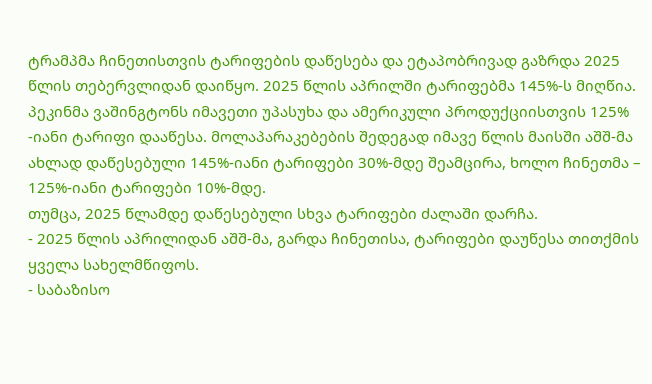ტრამპმა ჩინეთისთვის ტარიფების დაწესება და ეტაპობრივად გაზრდა 2025 წლის თებერვლიდან დაიწყო. 2025 წლის აპრილში ტარიფებმა 145%-ს მიღწია. პეკინმა ვაშინგტონს იმავეთი უპასუხა და ამერიკული პროდუქციისთვის 125% -იანი ტარიფი დააწესა. მოლაპარაკებების შედეგად იმავე წლის მაისში აშშ-მა ახლად დაწესებული 145%-იანი ტარიფები 30%-მდე შეამცირა, ხოლო ჩინეთმა – 125%-იანი ტარიფები 10%-მდე.
თუმცა, 2025 წლამდე დაწესებული სხვა ტარიფები ძალაში დარჩა.
- 2025 წლის აპრილიდან აშშ-მა, გარდა ჩინეთისა, ტარიფები დაუწესა თითქმის ყველა სახელმწიფოს.
- საბაზისო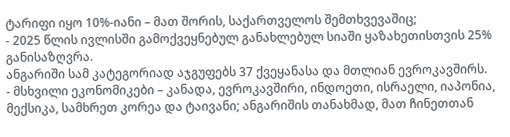ტარიფი იყო 10%-იანი – მათ შორის, საქართველოს შემთხვევაშიც;
- 2025 წლის ივლისში გამოქვეყნებულ განახლებულ სიაში ყაზახეთისთვის 25% განისაზღვრა.
ანგარიში სამ კატეგორიად აჯგუფებს 37 ქვეყანასა და მთლიან ევროკავშირს.
- მსხვილი ეკონომიკები – კანადა, ევროკავშირი, ინდოეთი, ისრაელი, იაპონია, მექსიკა, სამხრეთ კორეა და ტაივანი; ანგარიშის თანახმად, მათ ჩინეთთან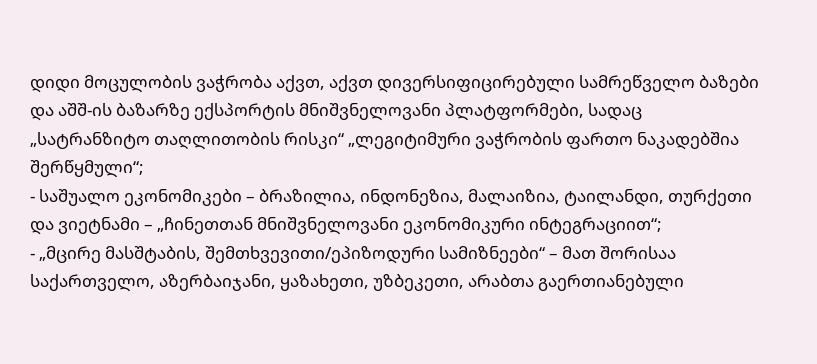დიდი მოცულობის ვაჭრობა აქვთ, აქვთ დივერსიფიცირებული სამრეწველო ბაზები და აშშ-ის ბაზარზე ექსპორტის მნიშვნელოვანი პლატფორმები, სადაც „სატრანზიტო თაღლითობის რისკი“ „ლეგიტიმური ვაჭრობის ფართო ნაკადებშია შერწყმული“;
- საშუალო ეკონომიკები – ბრაზილია, ინდონეზია, მალაიზია, ტაილანდი, თურქეთი და ვიეტნამი – „ჩინეთთან მნიშვნელოვანი ეკონომიკური ინტეგრაციით“;
- „მცირე მასშტაბის, შემთხვევითი/ეპიზოდური სამიზნეები“ – მათ შორისაა საქართველო, აზერბაიჯანი, ყაზახეთი, უზბეკეთი, არაბთა გაერთიანებული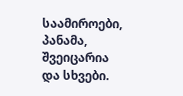საამიროები, პანამა, შვეიცარია და სხვები.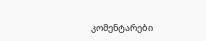კომენტარები